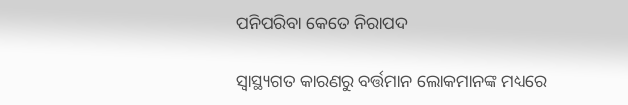ପନିପରିବା କେତେ ନିରାପଦ

ସ୍ବାସ୍ଥ୍ୟଗତ କାରଣରୁ ବର୍ତ୍ତମାନ ଲୋକମାନଙ୍କ ମଧ୍ୟରେ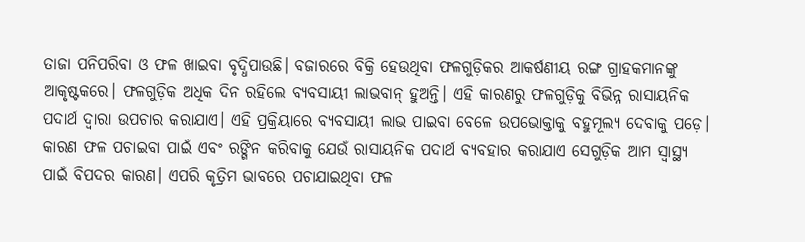ତାଜା ପନିପରିବା ଓ ଫଳ ଖାଇବା ବୃଦ୍ଧିପାଉଛି। ବଜାରରେ ବିକ୍ରି ହେଉଥିବା ଫଳଗୁଡ଼ିକର ଆକର୍ଷଣୀୟ ରଙ୍ଗ ଗ୍ରାହକମାନଙ୍କୁ ଆକୃଷ୍ଟକରେ। ଫଳଗୁଡ଼ିକ ଅଧିକ ଦିନ ରହିଲେ ବ୍ୟବସାୟୀ ଲାଭବାନ୍‌ ହୁଅନ୍ତି। ଏହି କାରଣରୁ ଫଳଗୁଡ଼ିକୁ ବିଭିନ୍ନ ରାସାୟନିକ ପଦାର୍ଥ ଦ୍ୱାରା ଉପଚାର କରାଯାଏ। ଏହି ପ୍ରକ୍ରିୟାରେ ବ୍ୟବସାୟୀ ଲାଭ ପାଇବା ବେଳେ ଉପଭୋକ୍ତାକୁ ବହୁମୂଲ୍ୟ ଦେବାକୁ ପଡ଼େ। କାରଣ ଫଳ ପଚାଇବା ପାଇଁ ଏବଂ ରଙ୍ଗିନ କରିବାକୁ ଯେଉଁ ରାସାୟନିକ ପଦାର୍ଥ ବ୍ୟବହାର କରାଯାଏ ସେଗୁଡ଼ିକ ଆମ ସ୍ବାସ୍ଥ୍ୟ ପାଇଁ ବିପଦର କାରଣ। ଏପରି କୃତ୍ରିମ ଭାବରେ ପଚାଯାଇଥିବା ଫଳ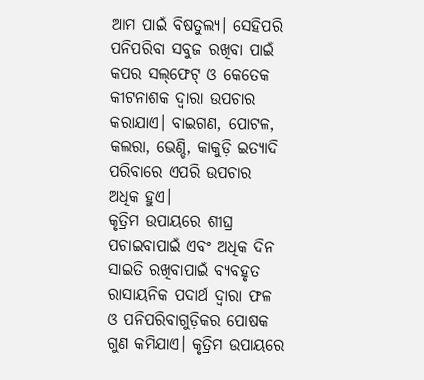ଆମ ପାଇଁ ବିଷତୁଲ୍ୟ। ସେହିପରି ପନିପରିବା ସବୁଜ ରଖିବା ପାଇଁ କପର ସଲ୍‌ଫେଟ୍‌ ଓ କେତେକ କୀଟନାଶକ ଦ୍ୱାରା ଉପଚାର କରାଯାଏ। ବାଇଗଣ, ପୋଟଳ, କଲରା, ଭେଣ୍ଡି, କାକୁଡ଼ି ଇତ୍ୟାଦି ପରିବାରେ ଏପରି ଉପଚାର ଅଧିକ ହୁଏ।
କୃତ୍ରିମ ଉପାୟରେ ଶୀଘ୍ର ପଚାଇବାପାଇଁ ଏବଂ ଅଧିକ ଦିନ ସାଇତି ରଖିବାପାଇଁ ବ୍ୟବହୃତ ରାସାୟନିକ ପଦାର୍ଥ ଦ୍ୱାରା ଫଳ ଓ ପନିପରିବାଗୁଡ଼ିକର ପୋଷକ ଗୁଣ କମିଯାଏ। କୃତ୍ରିମ ଉପାୟରେ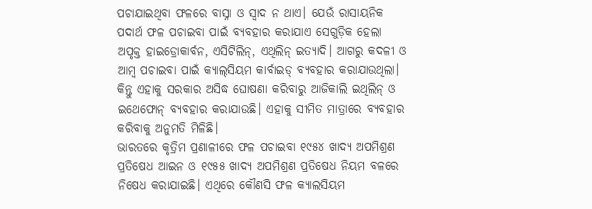ପଚାଯାଇଥିବା ଫଳରେ ବାସ୍ନା ଓ ସ୍ବାଦ ନ ଥାଏ। ଯେଉଁ ରାସାୟନିକ ପଦାର୍ଥ ଫଳ ପଚାଇବା ପାଇଁ ବ୍ୟବହାର କରାଯାଏ ସେଗୁଡ଼ିକ ହେଲା ଅପୃକ୍ତ ହାଇଡ୍ରୋକାର୍ବନ, ଏସିଟିଲିନ୍‌, ଏଥିଲିନ୍‌ ଇତ୍ୟାଦି। ଆଗରୁ କଦଳୀ ଓ ଆମ୍ବ ପଚାଇବା ପାଇଁ କ୍ୟାଲ୍‌ସିୟମ କାର୍ବାଇଡ୍‌ ବ୍ୟବହାର କରାଯାଉଥିଲା। କିନ୍ତୁ ଏହାକୁ ସରକାର ଅସିଦ୍ଧ ଘୋଷଣା କରିବାରୁ ଆଜିକାଲି ଇଥିଲିନ୍‌ ଓ ଇଥେଫୋନ୍‌ ବ୍ୟବହାର କରାଯାଉଛି। ଏହାକୁ ସୀମିତ ମାତ୍ରାରେ ବ୍ୟବହାର କରିବାକୁ ଅନୁମତି ମିଳିଛି।
ଭାରତରେ କୃତ୍ରିମ ପ୍ରଣାଳୀରେ ଫଳ ପଚାଇବା ୧୯୫୪ ଖାଦ୍ୟ ଅପମିଶ୍ରଣ ପ୍ରତିଷେଧ ଆଇନ ଓ ୧୯୫୫ ଖାଦ୍ୟ ଅପମିଶ୍ରଣ ପ୍ରତିଷେଧ ନିୟମ ବଳରେ ନିଷେଧ କରାଯାଇଛି। ଏଥିରେ କୌଣସି ଫଳ କ୍ୟାଲସିୟମ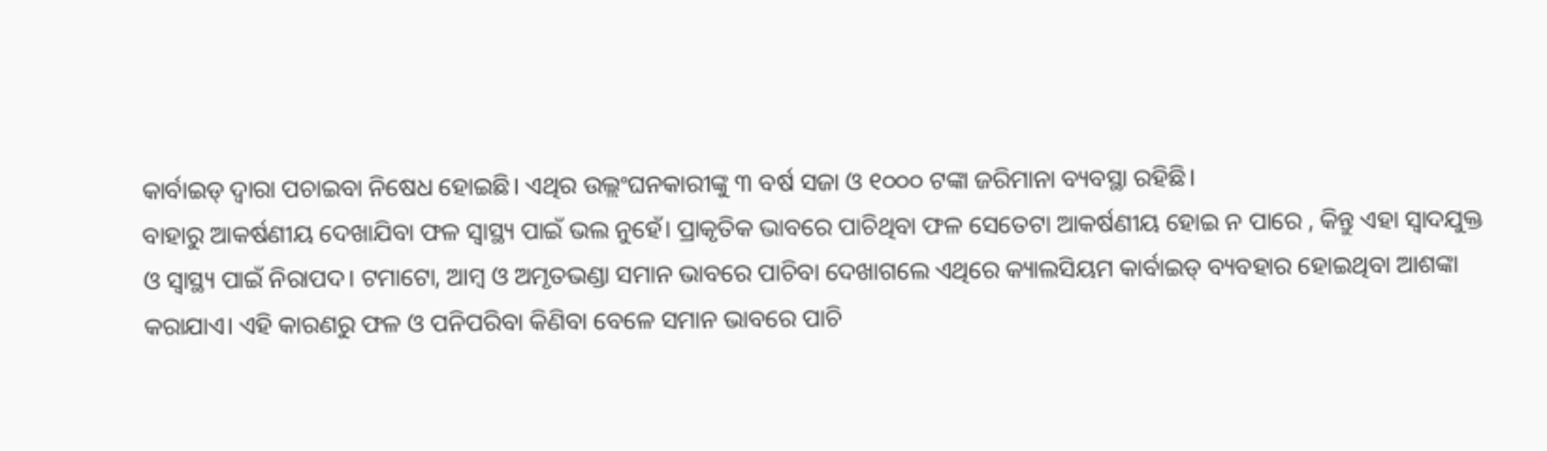କାର୍ବାଇଡ୍‌ ଦ୍ୱାରା ପଚାଇବା ନିଷେଧ ହୋଇଛି। ଏଥିର ଉଲ୍ଲଂଘନକାରୀଙ୍କୁ ୩ ବର୍ଷ ସଜା ଓ ୧୦୦୦ ଟଙ୍କା ଜରିମାନା ବ୍ୟବସ୍ଥା ରହିଛି।
ବାହାରୁ ଆକର୍ଷଣୀୟ ଦେଖାଯିବା ଫଳ ସ୍ବାସ୍ଥ୍ୟ ପାଇଁ ଭଲ ନୁହେଁ। ପ୍ରାକୃତିକ ଭାବରେ ପାଚିଥିବା ଫଳ ସେତେଟା ଆକର୍ଷଣୀୟ ହୋଇ ନ ପାରେ , କିନ୍ତୁ ଏହା ସ୍ବାଦଯୁକ୍ତ ଓ ସ୍ବାସ୍ଥ୍ୟ ପାଇଁ ନିରାପଦ। ଟମାଟୋ, ଆମ୍ବ ଓ ଅମୃତଭଣ୍ଡା ସମାନ ଭାବରେ ପାଚିବା ଦେଖାଗଲେ ଏଥିରେ କ୍ୟାଲସିୟମ କାର୍ବାଇଡ୍‌ ବ୍ୟବହାର ହୋଇଥିବା ଆଶଙ୍କା କରାଯାଏ। ଏହି କାରଣରୁ ଫଳ ଓ ପନିପରିବା କିଣିବା ବେଳେ ସମାନ ଭାବରେ ପାଚି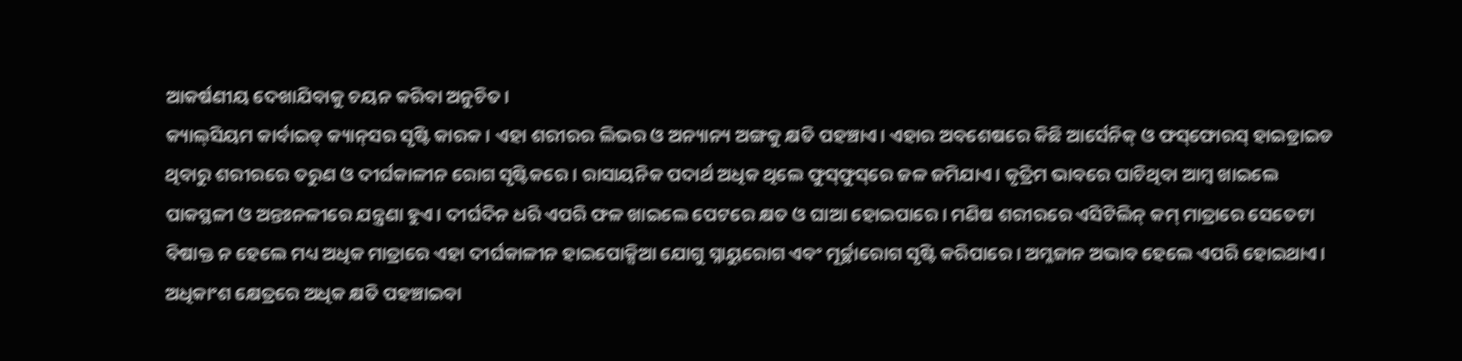ଆକର୍ଷଣୀୟ ଦେଖାଯିବାକୁ ଚୟନ କରିବା ଅନୁଚିତ।
କ୍ୟାଲ୍‌ସିୟମ କାର୍ବାଇଡ୍‌ କ୍ୟାନ୍‌ସର ସୃଷ୍ଟି କାରକ। ଏହା ଶରୀରର ଲିଭର ଓ ଅନ୍ୟାନ୍ୟ ଅଙ୍ଗକୁ କ୍ଷତି ପହଞ୍ଚାଏ। ଏହାର ଅବଶେଷରେ କିଛି ଆର୍ସେନିକ୍‌ ଓ ଫସ୍‌ଫୋରସ୍‌ ହାଇଡ୍ରାଇଡ ଥିବାରୁ ଶରୀରରେ ତରୁଣ ଓ ଦୀର୍ଘକାଳୀନ ରୋଗ ସୃଷ୍ଟିକରେ। ରାସାୟନିକ ପଦାର୍ଥ ଅଧିକ ଥିଲେ ଫୁସ୍‌ଫୁସ୍‌ରେ ଜଳ ଜମିଯାଏ। କୃତ୍ରିମ ଭାବରେ ପାଚିଥିବା ଆମ୍ବ ଖାଇଲେ ପାକସ୍ଥଳୀ ଓ ଅନ୍ତଃନଳୀରେ ଯନ୍ତ୍ରଣା ହୁଏ। ଦୀର୍ଘଦିନ ଧରି ଏପରି ଫଳ ଖାଇଲେ ପେଟରେ କ୍ଷତ ଓ ଘାଆ ହୋଇପାରେ। ମଣିଷ ଶରୀରରେ ଏସିଟିଲିନ୍‌ କମ୍‌ ମାତ୍ରାରେ ସେତେଟା ବିଷାକ୍ତ ନ ହେଲେ ମଧ୍ୟ ଅଧିକ ମାତ୍ରାରେ ଏହା ଦୀର୍ଘକାଳୀନ ହାଇପୋକ୍ସିଆ ଯୋଗୁ ସ୍ନାୟୁରୋଗ ଏବଂ ମୂର୍ଚ୍ଛାରୋଗ ସୃଷ୍ଟି କରିପାରେ। ଅମ୍ଳଜାନ ଅଭାବ ହେଲେ ଏପରି ହୋଇଥାଏ। ଅଧିକାଂଶ କ୍ଷେତ୍ରରେ ଅଧିକ କ୍ଷତି ପହଞ୍ଚାଇବା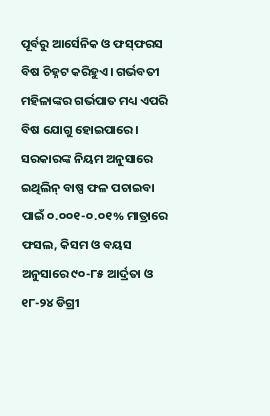ପୂର୍ବରୁ ଆର୍ସେନିକ ଓ ଫସ୍‌ଫରସ ବିଷ ଚିହ୍ନଟ କରିହୁଏ। ଗର୍ଭବତୀ ମହିଳାଙ୍କର ଗର୍ଭପାତ ମଧ୍ୟ ଏପରି ବିଷ ଯୋଗୁ ହୋଇପାରେ।
ସରକାରଙ୍କ ନିୟମ ଅନୁସାରେ ଇଥିଲିନ୍‌ ବାଷ୍ପ ଫଳ ପଚାଇବା ପାଇଁ ୦.୦୦୧-୦.୦୧% ମାତ୍ରାରେ ଫସଲ, କିସମ ଓ ବୟସ ଅନୁସାରେ ୯୦-୮୫ ଆର୍ଦ୍ରତା ଓ ୧୮-୨୪ ଡିଗ୍ରୀ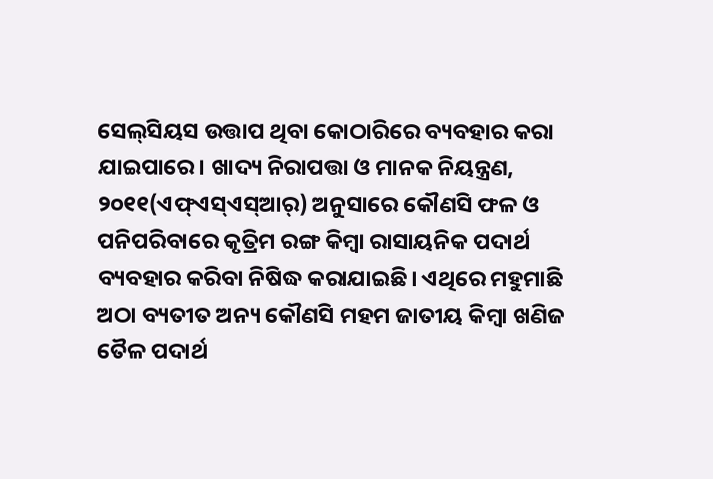ସେଲ୍‌ସିୟସ ଉତ୍ତାପ ଥିବା କୋଠାରିରେ ବ୍ୟବହାର କରା ଯାଇପାରେ। ଖାଦ୍ୟ ନିରାପତ୍ତା ଓ ମାନକ ନିୟନ୍ତ୍ରଣ, ୨୦୧୧(ଏଫ୍‌ଏସ୍‌ଏସ୍‌ଆର୍‌) ଅନୁସାରେ କୌଣସି ଫଳ ଓ ପନିପରିବାରେ କୃତ୍ରିମ ରଙ୍ଗ କିମ୍ବା ରାସାୟନିକ ପଦାର୍ଥ ବ୍ୟବହାର କରିବା ନିଷିଦ୍ଧ କରାଯାଇଛି। ଏଥିରେ ମହୁମାଛି ଅଠା ବ୍ୟତୀତ ଅନ୍ୟ କୌଣସି ମହମ ଜାତୀୟ କିମ୍ବା ଖଣିଜ ତୈଳ ପଦାର୍ଥ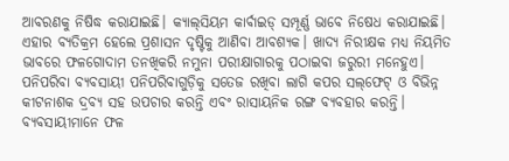ଆବରଣକୁ ନିଷିଦ୍ଧ କରାଯାଇଛି। କ୍ୟାଲ୍‌ସିୟମ କାର୍ବାଇଡ୍‌ ସମ୍ପୂର୍ଣ୍ଣ ଭାବେ ନିଷେଧ କରାଯାଇଛି। ଏହାର ବ୍ୟତିକ୍ରମ ହେଲେ ପ୍ରଶାସନ ଦୃଷ୍ଟିକୁ ଆଣିବା ଆବଶ୍ୟକ। ଖାଦ୍ୟ ନିରୀକ୍ଷକ ମଧ୍ୟ ନିୟମିତ ଭାବରେ ଫଳଗୋଦାମ ତନଖିକରି ନମୁନା ପରୀକ୍ଷାଗାରକୁ ପଠାଇବା ଜରୁରୀ ମନେହୁଏ।
ପନିପରିବା ବ୍ୟବସାୟୀ ପନିପରିବାଗୁଡ଼ିକୁ ସତେଜ ରଖିବା ଲାଗି କପର ସଲ୍‌ଫେଟ୍‌ ଓ ବିଭିନ୍ନ କୀଟନାଶକ ଦ୍ରବ୍ୟ ସହ ଉପଚାର କରନ୍ତି ଏବଂ ରାସାୟନିକ ରଙ୍ଗ ବ୍ୟବହାର କରନ୍ତି। ବ୍ୟବସାୟୀମାନେ ଫଳ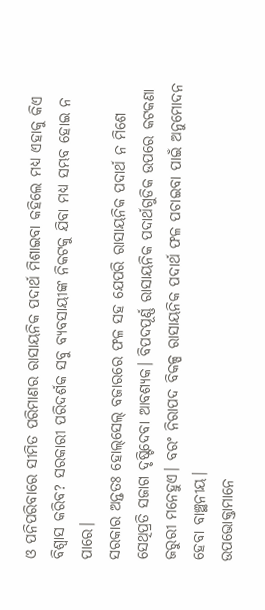ଓ ପନିପରିବାରେ ସୀମିତ ପରିମାଣର ରାସାୟନିକ ପଦାର୍ଥ ମିଶାଇବା କହିଲେ ମଧ୍ୟ ଏହାକୁ କିଏ ବିଶ୍ବାସ କରିବ? ସରକାରୀ ପରିଦର୍ଶକ ସବୁ ବ୍ୟବସାୟୀଙ୍କ ନିକଟକୁ ଯିବା ମଧ୍ୟ ସମ୍ଭବ ହୋଇ ନ ପାରେ।
ସରକାର ଅନ୍ତତଃ ହୋଲ୍‌ସେଲ୍‌ ବଜାରରେ ଫଳ ସହ ଯେପରି ରାସାୟନିକ ପଦାର୍ଥ ନ ମିଶେ ସେଥିପ୍ରତି ସଜାଗ ଦୃଷ୍ଟିଦେବା ଆବଶ୍ୟକ। ବିପଦପୂର୍ଣ୍ଣ ରାସାୟନିକ ପଦାର୍ଥଗୁଡିକ ଉପରେ କଟକଣା ଜରୁରୀ ମନେହୁଏ। ବରଂ ନିରାପଦ ବିକଳ୍ପ ରାସାୟନିକ ପଦାର୍ଥ ଫଳ ପଚାଇବା ପାଇଁ ଅନୁମୋଦନ ହେବା ବାଞ୍ଛନୀୟ।
ଉପଭୋକ୍ତାମାନେ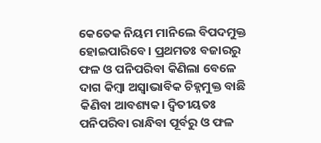କେତେକ ନିୟମ ମାନିଲେ ବିପଦମୁକ୍ତ ହୋଇପାରିବେ। ପ୍ରଥମତଃ ବଜାରରୁ ଫଳ ଓ ପନିପରିବା କିଣିଲା ବେଳେ ଦାଗ କିମ୍ବା ଅସ୍ବାଭାବିକ ଚିହ୍ନମୁକ୍ତ ବାଛି କିଣିବା ଆବଶ୍ୟକ। ଦ୍ୱିତୀୟତଃ ପନିପରିବା ରାନ୍ଧିବା ପୂର୍ବରୁ ଓ ଫଳ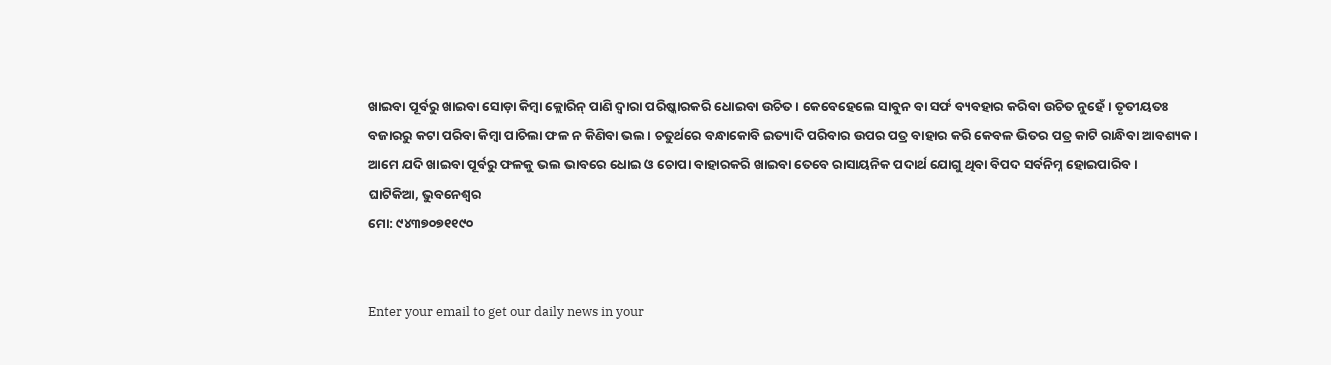ଖାଇବା ପୂର୍ବରୁ ଖାଇବା ସୋଡ଼ା କିମ୍ବା କ୍ଲୋରିନ୍‌ ପାଣି ଦ୍ବାରା ପରିଷ୍କାରକରି ଧୋଇବା ଉଚିତ। କେବେହେଲେ ସାବୁନ ବା ସର୍ଫ ବ୍ୟବହାର କରିବା ଉଚିତ ନୁହେଁ। ତୃତୀୟତଃ ବଜାରରୁ କଟା ପରିବା କିମ୍ବା ପାଚିଲା ଫଳ ନ କିଣିବା ଭଲ। ଚତୁର୍ଥରେ ବନ୍ଧାକୋବି ଇତ୍ୟାଦି ପରିବାର ଉପର ପତ୍ର ବାହାର କରି କେବଳ ଭିତର ପତ୍ର କାଟି ରାନ୍ଧିବା ଆବଶ୍ୟକ। ଆମେ ଯଦି ଖାଇବା ପୂର୍ବରୁ ଫଳକୁ ଭଲ ଭାବରେ ଧୋଇ ଓ ଚୋପା ବାହାରକରି ଖାଇବା ତେବେ ରାସାୟନିକ ପଦାର୍ଥ ଯୋଗୁ ଥିବା ବିପଦ ସର୍ବନିମ୍ନ ହୋଇପାରିବ।
ଘାଟିକିଆ, ଭୁବନେଶ୍ବର
ମୋ: ୯୪୩୭୦୭୧୧୯୦


Enter your email to get our daily news in your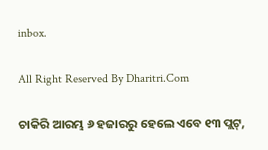inbox.

All Right Reserved By Dharitri.Com

ଚାକିରି ଆରମ୍ଭ ୬ ହଜାରରୁ ହେଲେ ଏବେ ୧୩ ପ୍ଲଟ୍‌,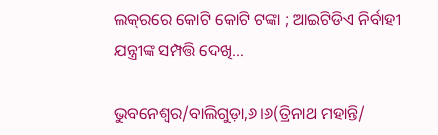ଲକ୍‌ରରେ କୋଟି କୋଟି ଟଙ୍କା ; ଆଇଟିଡିଏ ନିର୍ବାହୀ ଯନ୍ତ୍ରୀଙ୍କ ସମ୍ପତ୍ତି ଦେଖି…

ଭୁବନେଶ୍ୱର/ବାଲିଗୁଡ଼ା,୬।୬(ତ୍ରିନାଥ ମହାନ୍ତି/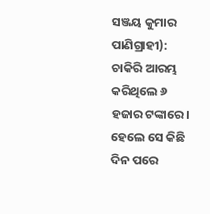ସଞ୍ଜୟ କୁମାର ପାଣିଗ୍ରାହୀ): ଚାକିରି ଆରମ୍ଭ କରିଥିଲେ ୬ ହଜାର ଟଙ୍କାରେ। ହେଲେ ସେ କିଛି ଦିନ ପରେ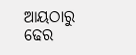ଆୟଠାରୁ ଢେର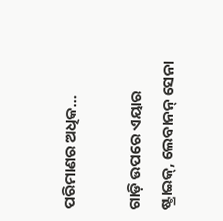ପରିମାଣର ଅଧିକ…

ଗାଡ଼ି ଉପରେ ଏୟାର ଷ୍ଟ୍ରାଇକ୍‌, ଲେବାନନ୍‌ ସେନା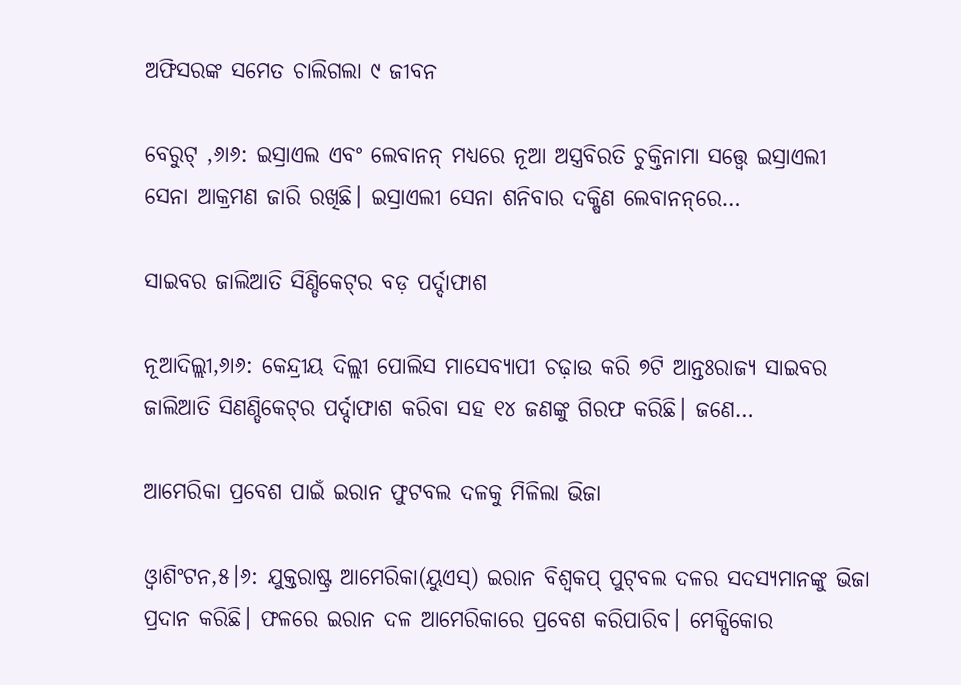ଅଫିସରଙ୍କ ସମେତ ଚାଲିଗଲା ୯ ଜୀବନ

ବେରୁଟ୍‌ ,୬ା୬: ଇସ୍ରାଏଲ ଏବଂ ଲେବାନନ୍‌ ମଧ୍ୟରେ ନୂଆ ଅସ୍ତ୍ରବିରତି ଚୁକ୍ତିନାମା ସତ୍ତ୍ୱେ ଇସ୍ରାଏଲୀ ସେନା ଆକ୍ରମଣ ଜାରି ରଖିଛି। ଇସ୍ରାଏଲୀ ସେନା ଶନିବାର ଦକ୍ଷିଣ ଲେବାନନ୍‌ରେ…

ସାଇବର ଜାଲିଆତି ସିଣ୍ଡିକେଟ୍‌ର ବଡ଼ ପର୍ଦ୍ଦାଫାଶ

ନୂଆଦିଲ୍ଲୀ,୬ା୬: କେନ୍ଦ୍ରୀୟ ଦିଲ୍ଲୀ ପୋଲିସ ମାସେବ୍ୟାପୀ ଚଢ଼ାଉ କରି ୭ଟି ଆନ୍ତଃରାଜ୍ୟ ସାଇବର ଜାଲିଆତି ସିଣଣ୍ଡିକେଟ୍‌ର ପର୍ଦ୍ଦାଫାଶ କରିବା ସହ ୧୪ ଜଣଙ୍କୁ ଗିରଫ କରିଛି। ଜଣେ…

ଆମେରିକା ପ୍ରବେଶ ପାଇଁ ଇରାନ ଫୁଟବଲ ଦଳକୁ ମିଳିଲା ଭିଜା

ଓ୍ବାଶିଂଟନ,୫।୬: ଯୁକ୍ତରାଷ୍ଟ୍ର ଆମେରିକା(ୟୁଏସ୍‌) ଇରାନ ବିଶ୍ୱକପ୍‌ ପୁଟ୍‌ବଲ ଦଳର ସଦସ୍ୟମାନଙ୍କୁ ଭିଜା ପ୍ରଦାନ କରିଛି। ଫଳରେ ଇରାନ ଦଳ ଆମେରିକାରେ ପ୍ରବେଶ କରିପାରିବ। ମେକ୍ସିକୋର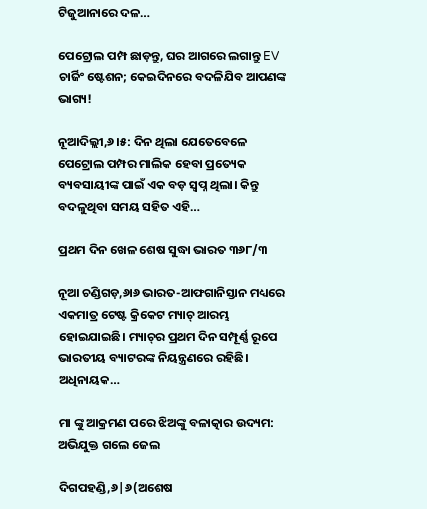ଟିଜୁଆନାରେ ଦଳ…

ପେଟ୍ରୋଲ ପମ୍ପ ଛାଡ଼ନ୍ତୁ, ଘର ଆଗରେ ଲଗାନ୍ତୁ EV ଚାର୍ଜିଂ ଷ୍ଟେଶନ; କେଇଦିନରେ ବଦଳିଯିବ ଆପଣଙ୍କ ଭାଗ୍ୟ!

ନୂଆଦିଲ୍ଲୀ,୬।୫: ଦିନ ଥିଲା ଯେତେବେଳେ ପେଟ୍ରୋଲ ପମ୍ପର ମାଲିକ ହେବା ପ୍ରତ୍ୟେକ ବ୍ୟବସାୟୀଙ୍କ ପାଇଁ ଏକ ବଡ଼ ସ୍ବପ୍ନ ଥିଲା। କିନ୍ତୁ ବଦଳୁଥିବା ସମୟ ସହିତ ଏହି…

ପ୍ରଥମ ଦିନ ଖେଳ ଶେଷ ସୁଦ୍ଧା ଭାରତ ୩୬୮/୩

ନୂଆ ଚଣ୍ଡିଗଡ଼,୬ା୬ ଭାରତ-ଆଫଗାନିସ୍ତାନ ମଧ୍ୟରେ ଏକମାତ୍ର ଟେଷ୍ଟ କ୍ରିକେଟ ମ୍ୟାଚ୍‌ ଆରମ୍ଭ ହୋଇଯାଇଛି। ମ୍ୟାଚ୍‌ର ପ୍ରଥମ ଦିନ ସମ୍ପୂର୍ଣ୍ଣ ରୂପେ ଭାରତୀୟ ବ୍ୟାଟରଙ୍କ ନିୟନ୍ତ୍ରଣରେ ରହିଛି। ଅଧିନାୟକ…

ମା ଙ୍କୁ ଆକ୍ରମଣ ପରେ ଝିଅଙ୍କୁ ବଳାତ୍କାର ଉଦ୍ୟମ: ଅଭିଯୁକ୍ତ ଗଲେ ଜେଲ

ଦିଗପହଣ୍ଡି,୬|୬(ଅଶେଷ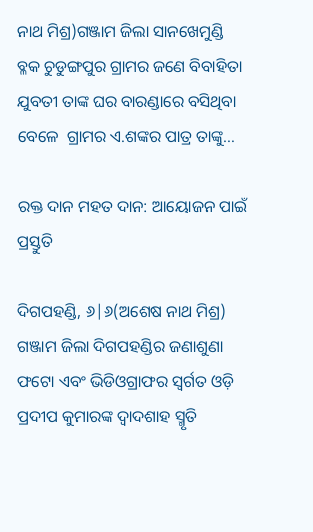ନାଥ ମିଶ୍ର)ଗଞ୍ଜାମ ଜିଲା ସାନଖେମୁଣ୍ଡି ବ୍ଳକ ଚୁଡୁଙ୍ଗପୁର ଗ୍ରାମର ଜଣେ ବିବାହିତା ଯୁବତୀ ତାଙ୍କ ଘର ବାରଣ୍ଡାରେ ବସିଥିବା ବେଳେ  ଗ୍ରାମର ଏ.ଶଙ୍କର ପାତ୍ର ତାଙ୍କୁ…

ରକ୍ତ ଦାନ ମହତ ଦାନ: ଆୟୋଜନ ପାଇଁ ପ୍ରସ୍ତୁତି

ଦିଗପହଣ୍ଡି, ୬|୬(ଅଶେଷ ନାଥ ମିଶ୍ର) ଗଞ୍ଜାମ ଜିଲା ଦିଗପହଣ୍ଡିର ଜଣାଶୁଣା ଫଟୋ ଏବଂ ଭିଡିଓଗ୍ରାଫର ସ୍ବର୍ଗତ ଓଡ଼ି ପ୍ରଦୀପ କୁମାରଙ୍କ ଦ୍ଵାଦଶାହ ସ୍ମୃତି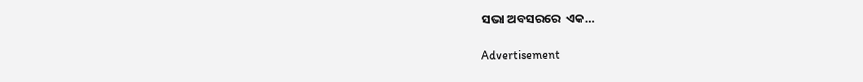ସଭା ଅବସରରେ  ଏକ…

Advertisement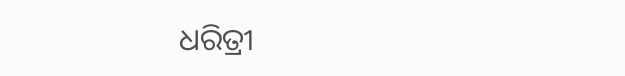ଧରିତ୍ରୀ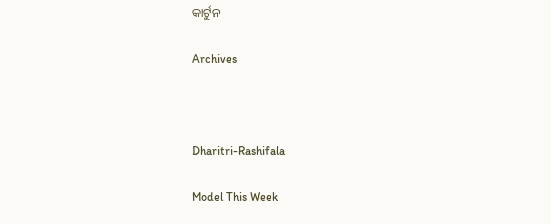କାର୍ଟୁନ

Archives



Dharitri-Rashifala

Model This Week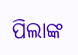ପିଲାଙ୍କ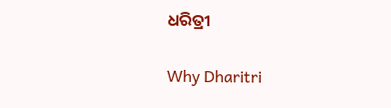ଧରିତ୍ରୀ

Why Dharitri